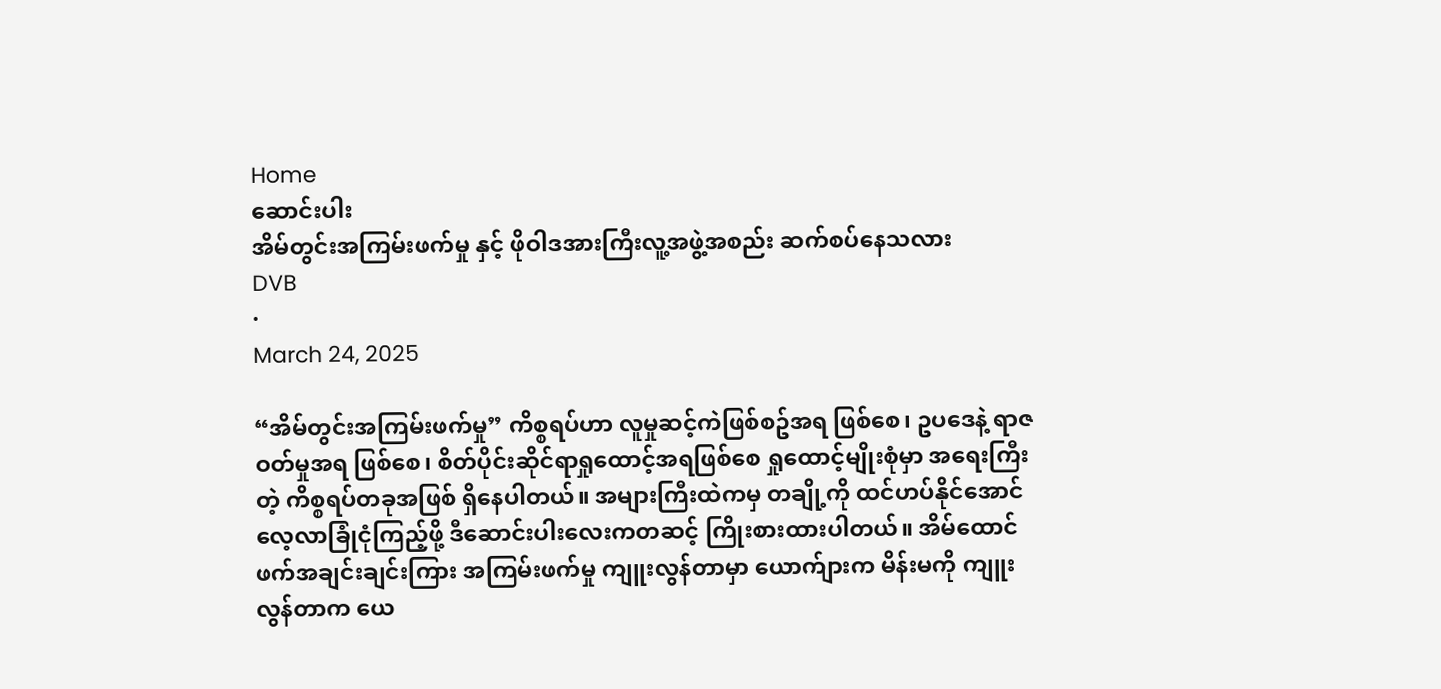Home
ဆောင်းပါး
အိမ်တွင်းအကြမ်းဖက်မှု နှင့် ဖိုဝါဒအားကြီးလူ့အဖွဲ့အစည်း ဆက်စပ်နေသလား
DVB
·
March 24, 2025

“အိမ်တွင်းအကြမ်းဖက်မှု” ကိစ္စရပ်ဟာ လူမှုဆင့်ကဲဖြစ်စဥ်အရ ဖြစ်စေ၊ ဥပဒေနဲ့ ရာဇဝတ်မှုအရ ဖြစ်စေ၊ စိတ်ပိုင်းဆိုင်ရာရှုထောင့်အရဖြစ်စေ ရှုထောင့်မျိုးစုံမှာ အရေးကြီးတဲ့ ကိစ္စရပ်တခုအဖြစ် ရှိနေပါတယ်။ အများကြီးထဲကမှ တချို့ကို ထင်ဟပ်နိုင်အောင် လေ့လာခြုံငုံကြည့်ဖို့ ဒီဆောင်းပါးလေးကတဆင့် ကြိုးစားထားပါတယ်။ အိမ်ထောင်ဖက်အချင်းချင်းကြား အကြမ်းဖက်မှု ကျူးလွန်တာမှာ ယောက်ျားက မိန်းမကို ကျူးလွန်တာက ယေ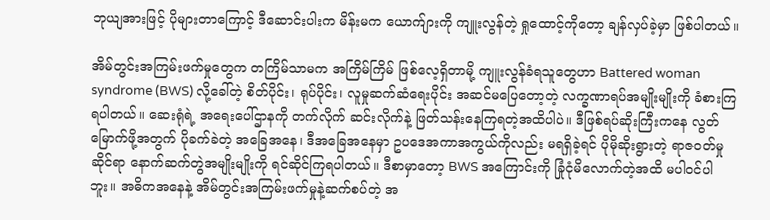ဘုယျအားဖြင့် ပိုများတာကြောင့် ဒီဆောင်းပါးက မိန်းမက ယောက်ျားကို ကျူးလွန်တဲ့ ရှုထောင့်ကိုတော့ ချန်လှပ်ခဲ့မှာ ဖြစ်ပါတယ်။

အိမ်တွင်းအကြမ်းဖက်မှုတွေက တကြိမ်သာမက အကြိမ်ကြိမ် ဖြစ်လေ့ရှိတာမို့ ကျူးလွန်ခံရသူတွေဟာ Battered woman syndrome (BWS) လို့ခေါ်တဲ့ စိတ်ပိုင်း၊ ရုပ်ပိုင်း၊ လူမှုဆက်ဆံရေးပိုင်း အဆင်မပြေတော့တဲ့ လက္ခဏာရပ်အမျိုးမျိုးကို ခံစားကြရပါတယ်။ ဆေးရုံရဲ့ အရေးပေါ်ဌာနကို တက်လိုက် ဆင်းလိုက်နဲ့ ဖြတ်သန်းနေကြရတဲ့အထိပါပဲ။ ဒီဖြစ်ရပ်ဆိုးကြီးကနေ လွတ်မြောက်ဖို့အတွက် ပိုခက်ခဲတဲ့ အခြေအနေ၊ ဒီအခြေအနေမှာ ဥပဒေအကာအကွယ်ကိုလည်း မရရှိခဲ့ရင် ပိုမိုဆိုးရွားတဲ့ ရာဇဝတ်မှုဆိုင်ရာ နောက်ဆက်တွဲအမျိုးမျိုးကို ရင်ဆိုင်ကြရပါတယ်။ ဒီစာမှာတော့ BWS အကြောင်းကို ခြုံငုံမိလောက်တဲ့အထိ မပါဝင်ပါဘူး။ အဓိကအနေနဲ့ အိမ်တွင်းအကြမ်းဖက်မှုနဲ့ဆက်စပ်တဲ့ အ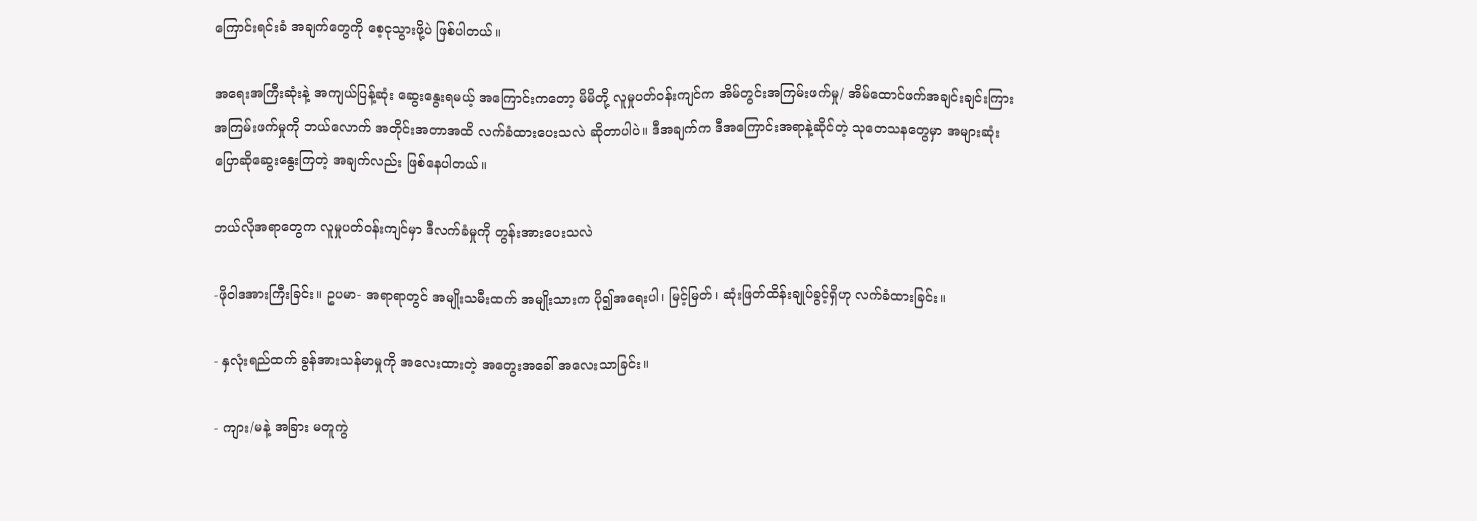ကြောင်းရင်းခံ အချက်တွေကို စေ့ငုသွားဖို့ပဲ ဖြစ်ပါတယ်။

အရေးအကြီးဆုံးနဲ့ အကျယ်ပြန့်ဆုံး ဆွေးနွေးရမယ့် အကြောင်းကတော့ မိမိတို့ လူမှုပတ်ဝန်းကျင်က အိမ်တွင်းအကြမ်းဖက်မှု/ အိမ်ထောင်ဖက်အချင်းချင်းကြားအကြမ်းဖက်မှုကို ဘယ်လောက် အတိုင်းအတာအထိ လက်ခံထားပေးသလဲ ဆိုတာပါပဲ။ ဒီအချက်က ဒီအကြောင်းအရာနဲ့ဆိုင်တဲ့ သုတေသနတွေမှာ အများဆုံး ပြောဆိုဆွေးနွေးကြတဲ့ အချက်လည်း ဖြစ်နေပါတယ်။

ဘယ်လိုအရာတွေက လူမှုပတ်ဝန်းကျင်မှာ ဒီလက်ခံမှုကို တွန်းအားပေးသလဲ

-ဖိုဝါဒအားကြီးခြင်း။ ဥပမာ- အရာရာတွင် အမျိုးသမီးထက် အမျိုးသားက ပို၍အရေးပါ၊ မြင့်မြတ်၊ ဆုံးဖြတ်ထိန်းချုပ်ခွင့်ရှိဟု လက်ခံထားခြင်း။

- နှလုံးရည်ထက် ခွန်အားသန်မာမှုကို အလေးထားတဲ့ အတွေးအခေါ် အလေးသာခြင်း။

- ကျား/မနဲ့ အခြား မတူကွဲ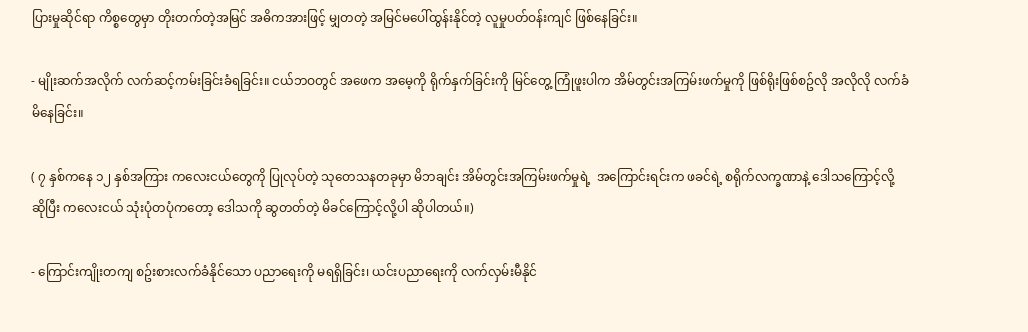ပြားမှုဆိုင်ရာ ကိစ္စတွေမှာ တိုးတက်တဲ့အမြင် အဓိကအားဖြင့် မျှတတဲ့ အမြင်မပေါ်ထွန်းနိုင်တဲ့ လူမှုပတ်ဝန်းကျင် ဖြစ်နေခြင်း။

- မျိုးဆက်အလိုက် လက်ဆင့်ကမ်းခြင်းခံရခြင်း။ ငယ်ဘဝတွင် အဖေက အမေ့ကို ရိုက်နှက်ခြင်းကို မြင်တွေ့ ကြုံဖူးပါက အိမ်တွင်းအကြမ်းဖက်မှုကို ဖြစ်ရိုးဖြစ်စဥ်လို အလိုလို လက်ခံမိနေခြင်း။

( ၇ နှစ်ကနေ ၁၂ နှစ်အကြား ကလေးငယ်တွေကို ပြုလုပ်တဲ့ သုတေသနတခုမှာ မိဘချင်း အိမ်တွင်းအကြမ်းဖက်မှုရဲ့  အကြောင်းရင်းက ဖခင်ရဲ့ စရိုက်လက္ခဏာနဲ့ ဒေါသကြောင့်လို့ ဆိုပြီး ကလေးငယ် သုံးပုံတပုံကတော့ ဒေါသကို ဆွတတ်တဲ့ မိခင်ကြောင့်လို့ပါ ဆိုပါတယ်။)

- ကြောင်းကျိုးတကျ စဥ်းစားလက်ခံနိုင်သော ပညာရေးကို မရရှိခြင်း၊ ယင်းပညာရေးကို လက်လှမ်းမီနိုင်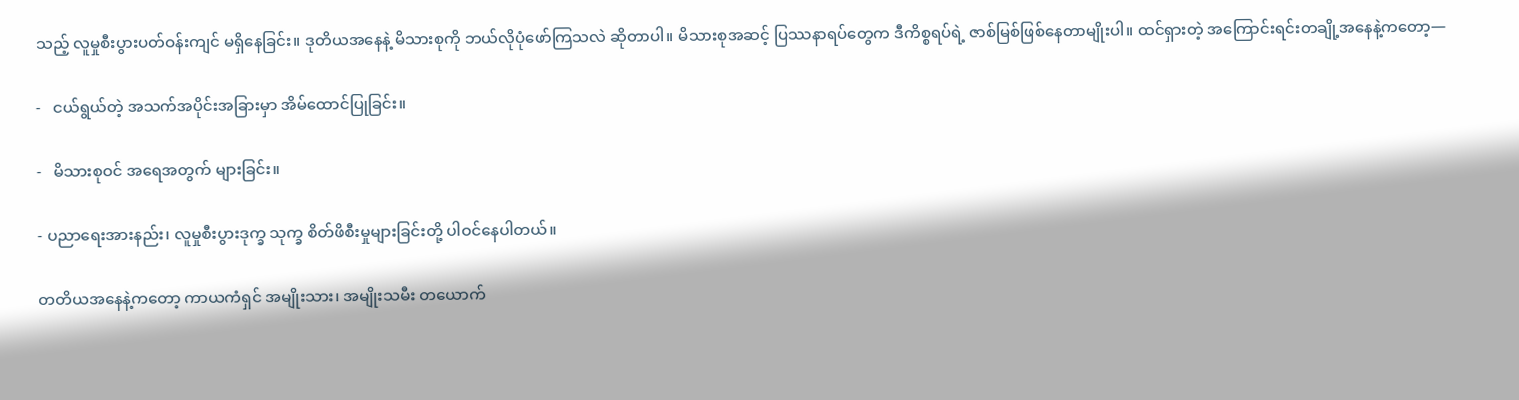သည့် လူမှုစီးပွားပတ်ဝန်းကျင် မရှိနေခြင်း။ ဒုတိယအနေနဲ့ မိသားစုကို ဘယ်လိုပုံဖော်ကြသလဲ ဆိုတာပါ။ မိသားစုအဆင့် ပြဿနာရပ်တွေက ဒီကိစ္စရပ်ရဲ့ ဇာစ်မြစ်ဖြစ်နေတာမျိုးပါ။ ထင်ရှားတဲ့ အကြောင်းရင်းတချို့အနေနဲ့ကတော့—

-   ငယ်ရွယ်တဲ့ အသက်အပိုင်းအခြားမှာ အိမ်ထောင်ပြုခြင်း။

-   မိသားစုဝင် အရေအတွက် များခြင်း။

- ပညာရေးအားနည်း၊ လူမှုစီးပွားဒုက္ခ သုက္ခ စိတ်ဖိစီးမှုများခြင်းတို့ ပါဝင်နေပါတယ်။

တတိယအနေနဲ့ကတော့ ကာယကံရှင် အမျိုးသား၊ အမျိုးသမီး တယောက်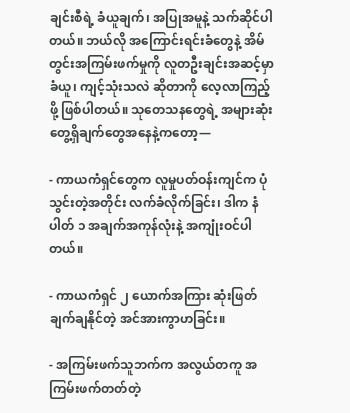ချင်းစီရဲ့ ခံယူချက်၊ အပြုအမူနဲ့ သက်ဆိုင်ပါတယ်။ ဘယ်လို အကြောင်းရင်းခံတွေနဲ့ အိမ်တွင်းအကြမ်းဖက်မှုကို လူတဦးချင်းအဆင့်မှာခံယူ၊ ကျင့်သုံးသလဲ ဆိုတာကို လေ့လာကြည့်ဖို့ ဖြစ်ပါတယ်။ သုတေသနတွေရဲ့ အများဆုံး တွေ့ရှိချက်တွေအနေနဲ့ကတော့—

- ကာယကံရှင်တွေက လူမှုပတ်ဝန်းကျင်က ပုံသွင်းတဲ့အတိုင်း လက်ခံလိုက်ခြင်း၊ ဒါက နံပါတ် ၁ အချက်အကုန်လုံးနဲ့ အကျုံးဝင်ပါတယ်။

- ကာယကံရှင် ၂ ယောက်အကြား ဆုံးဖြတ်ချက်ချနိုင်တဲ့ အင်အားကွာဟခြင်း။

- အကြမ်းဖက်သူဘက်က အလွယ်တကူ အကြမ်းဖက်တတ်တဲ့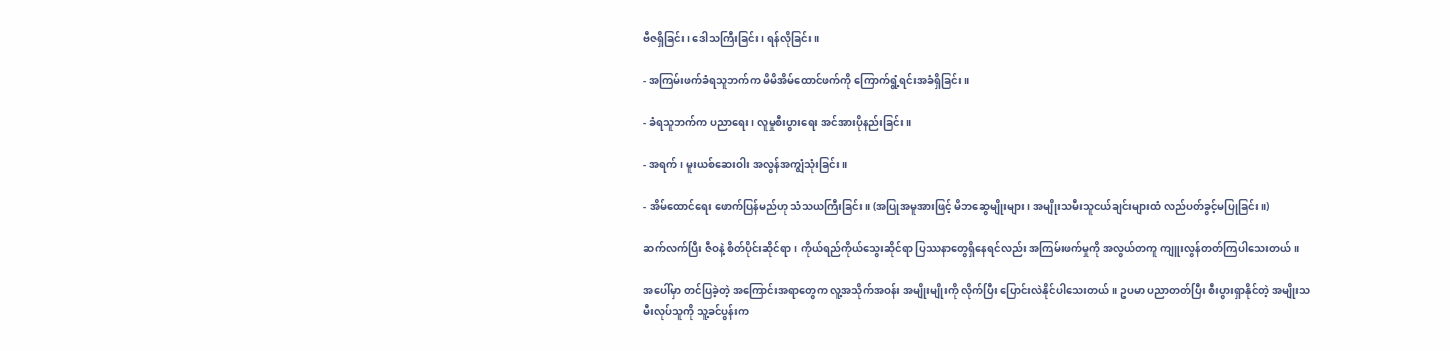ဗီဇရှိခြင်း၊ ဒေါသကြီးခြင်း၊ ရန်လိုခြင်း။

- အကြမ်းဖက်ခံရသူဘက်က မိမိအိမ်ထောင်ဖက်ကို ကြောက်ရွံ့ရင်းအခံရှိခြင်း။

- ခံရသူဘက်က ပညာရေး၊ လူမှုစီးပွားရေး အင်အားပိုနည်းခြင်း။

- အရက်၊ မူးယစ်ဆေးဝါး အလွန်အကျွံသုံးခြင်း။

- အိမ်ထောင်ရေး ဖောက်ပြန်မည်ဟု သံသယကြီးခြင်း။ (အပြုအမူအားဖြင့် မိဘဆွေမျိုးများ၊ အမျိုးသမီးသူငယ်ချင်းများထံ လည်ပတ်ခွင့်မပြုခြင်း။)

ဆက်လက်ပြီး ဇီဝနဲ့ စိတ်ပိုင်းဆိုင်ရာ၊ ကိုယ်ရည်ကိုယ်သွေးဆိုင်ရာ ပြဿနာတွေရှိနေရင်လည်း အကြမ်းဖက်မှုကို အလွယ်တကူ ကျူးလွန်တတ်ကြပါသေးတယ်။

အပေါ်မှာ တင်ပြခဲ့တဲ့ အကြောင်းအရာတွေက လူ့အသိုက်အဝန်း အမျိုးမျိုးကို လိုက်ပြီး ပြောင်းလဲနိုင်ပါသေးတယ်။ ဥပမာ ပညာတတ်ပြီး စီးပွားရှာနိုင်တဲ့ အမျိုးသမီးလုပ်သူကို သူ့ခင်ပွန်းက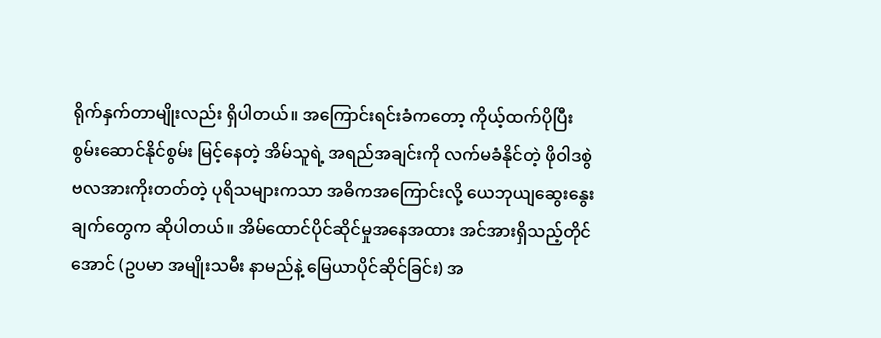ရိုက်နှက်တာမျိုးလည်း ရှိပါတယ်။ အကြောင်းရင်းခံကတော့ ကိုယ့်ထက်ပိုပြီး စွမ်းဆောင်နိုင်စွမ်း မြင့်နေတဲ့ အိမ်သူရဲ့ အရည်အချင်းကို လက်မခံနိုင်တဲ့ ဖိုဝါဒစွဲ ဗလအားကိုးတတ်တဲ့ ပုရိသများကသာ အဓိကအကြောင်းလို့ ယေဘုယျဆွေးနွေးချက်တွေက ဆိုပါတယ်။ အိမ်ထောင်ပိုင်ဆိုင်မှုအနေအထား အင်အားရှိသည့်တိုင်အောင် (ဥပမာ အမျိုးသမီး နာမည်နဲ့ မြေယာပိုင်ဆိုင်ခြင်း) အ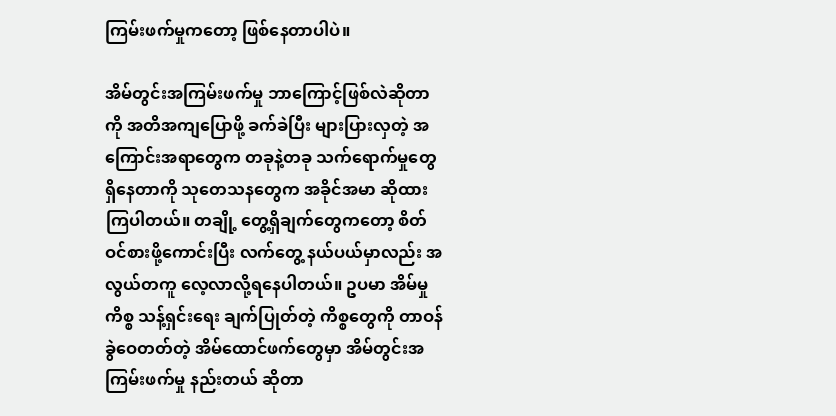ကြမ်းဖက်မှုကတော့ ဖြစ်နေတာပါပဲ။

အိမ်တွင်းအကြမ်းဖက်မှု ဘာကြောင့်ဖြစ်လဲဆိုတာကို အတိအကျပြောဖို့ ခက်ခဲပြီး များပြားလှတဲ့ အကြောင်းအရာတွေက တခုနဲ့တခု သက်ရောက်မှုတွေ ရှိနေတာကို သုတေသနတွေက အခိုင်အမာ ဆိုထားကြပါတယ်။ တချို့ တွေ့ရှိချက်တွေကတော့ စိတ်ဝင်စားဖို့ကောင်းပြီး လက်တွေ့ နယ်ပယ်မှာလည်း အလွယ်တကူ လေ့လာလို့ရနေပါတယ်။ ဥပမာ အိမ်မှုကိစ္စ သန့်ရှင်းရေး ချက်ပြုတ်တဲ့ ကိစ္စတွေကို တာဝန်ခွဲဝေတတ်တဲ့ အိမ်ထောင်ဖက်တွေမှာ အိမ်တွင်းအကြမ်းဖက်မှု နည်းတယ် ဆိုတာ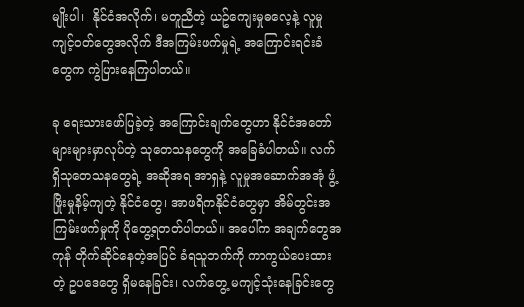မျိုးပါ၊  နိုင်ငံအလိုက်၊ မတူညီတဲ့ ယဥ်ကျေးမှုဓလေ့နဲ့ လူမှုကျင့်ဝတ်တွေအလိုက် ဒီအကြမ်းဖက်မှုရဲ့ အကြောင်းရင်းခံတွေက ကွဲပြားနေကြပါတယ်။

ခု ရေးသားဖော်ပြခဲ့တဲ့ အကြောင်းချက်တွေဟာ နိုင်ငံအတော်များများမှာလုပ်တဲ့ သုတေသနတွေကို အခြေခံပါတယ်။ လက်ရှိသုတေသနတွေရဲ့ အဆိုအရ အာရှနဲ့ လူမှုအဆောက်အအုံ ဖွံ့ဖြိုးမှုနိမ့်ကျတဲ့ နိုင်ငံတွေ၊ အာဖရိကနိုင်ငံတွေမှာ အိမ်တွင်းအကြမ်းဖက်မှုကို ပိုတွေ့ရတတ်ပါတယ်။ အပေါ်က အချက်တွေအကုန် တိုက်ဆိုင်နေတဲ့အပြင် ခံရသူဘက်ကို ကာကွယ်ပေးထားတဲ့ ဥပဒေတွေ ရှိမနေခြင်း၊ လက်တွေ့ မကျင့်သုံးနေခြင်းတွေ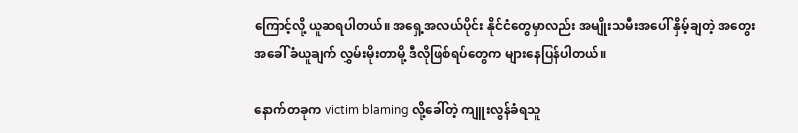ကြောင့်လို့ ယူဆရပါတယ်။ အရှေ့အလယ်ပိုင်း နိုင်ငံတွေမှာလည်း အမျိုးသမီးအပေါ် နှိမ့်ချတဲ့ အတွေးအခေါ် ခံယူချက် လွှမ်းမိုးတာမို့ ဒီလိုဖြစ်ရပ်တွေက များနေပြန်ပါတယ်။

နောက်တခုက victim blaming လို့ခေါ်တဲ့ ကျူးလွန်ခံရသူ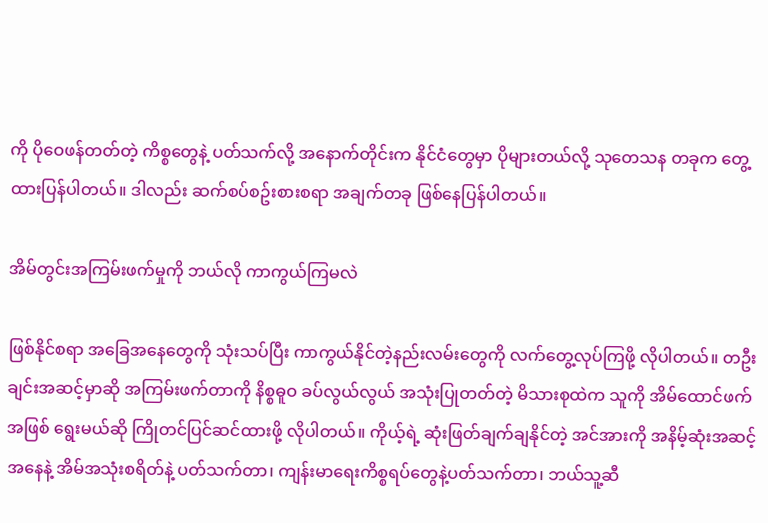ကို ပိုဝေဖန်တတ်တဲ့ ကိစ္စတွေနဲ့ ပတ်သက်လို့ အနောက်တိုင်းက နိုင်ငံတွေမှာ ပိုများတယ်လို့ သုတေသန တခုက တွေ့ထားပြန်ပါတယ်။ ဒါလည်း ဆက်စပ်စဥ်းစားစရာ အချက်တခု ဖြစ်နေပြန်ပါတယ်။

အိမ်တွင်းအကြမ်းဖက်မှုကို ဘယ်လို ကာကွယ်ကြမလဲ

ဖြစ်နိုင်စရာ အခြေအနေတွေကို သုံးသပ်ပြီး ကာကွယ်နိုင်တဲ့နည်းလမ်းတွေကို လက်တွေ့လုပ်ကြဖို့ လိုပါတယ်။ တဦးချင်းအဆင့်မှာဆို အကြမ်းဖက်တာကို နိစ္စဓူဝ ခပ်လွယ်လွယ် အသုံးပြုတတ်တဲ့ မိသားစုထဲက သူကို အိမ်ထောင်ဖက်အဖြစ် ရွေးမယ်ဆို ကြိုတင်ပြင်ဆင်ထားဖို့ လိုပါတယ်။ ကိုယ့်ရဲ့ ဆုံးဖြတ်ချက်ချနိုင်တဲ့ အင်အားကို အနိမ့်ဆုံးအဆင့် အနေနဲ့ အိမ်အသုံးစရိတ်နဲ့ ပတ်သက်တာ၊ ကျန်းမာရေးကိစ္စရပ်တွေနဲ့ပတ်သက်တာ၊ ဘယ်သူ့ဆီ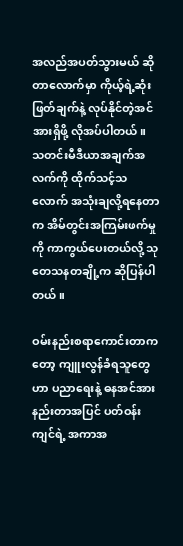အလည်အပတ်သွားမယ် ဆိုတာလောက်မှာ ကိုယ့်ရဲ့ဆုံးဖြတ်ချက်နဲ့ လုပ်နိုင်တဲ့အင်အားရှိဖို့ လိုအပ်ပါတယ်။ သတင်းမီဒီယာအချက်အလက်ကို ထိုက်သင့်သလောက် အသုံးချလို့ရနေတာက အိမ်တွင်းအကြမ်းဖက်မှုကို ကာကွယ်ပေးတယ်လို့ သုတေသနတချို့က ဆိုပြန်ပါတယ်။

ဝမ်းနည်းစရာကောင်းတာကတော့ ကျူးလွန်ခံရသူတွေဟာ ပညာရေးနဲ့ ဓနအင်အားနည်းတာအပြင် ပတ်ဝန်းကျင်ရဲ့ အကာအ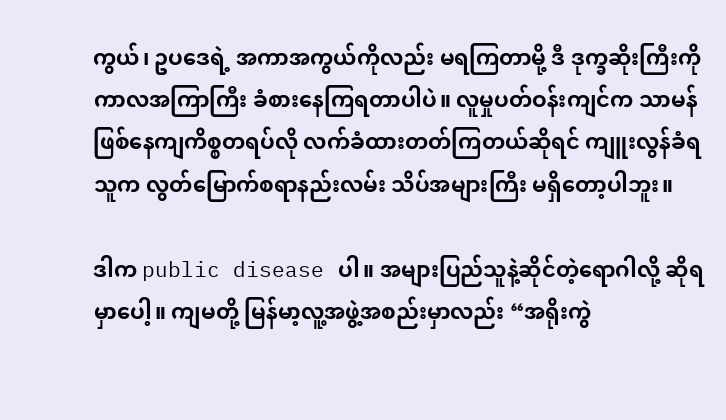ကွယ်၊ ဥပဒေရဲ့ အကာအကွယ်ကိုလည်း မရကြတာမို့ ဒီ ဒုက္ခဆိုးကြီးကို ကာလအကြာကြီး ခံစားနေကြရတာပါပဲ။ လူမှုပတ်ဝန်းကျင်က သာမန်ဖြစ်နေကျကိစ္စတရပ်လို လက်ခံထားတတ်ကြတယ်ဆိုရင် ကျူးလွန်ခံရသူက လွတ်မြောက်စရာနည်းလမ်း သိပ်အများကြီး မရှိတော့ပါဘူး။

ဒါက public disease ပါ။ အများပြည်သူနဲ့ဆိုင်တဲ့ရောဂါလို့ ဆိုရမှာပေါ့။ ကျမတို့ မြန်မာ့လူ့အဖွဲ့အစည်းမှာလည်း “အရိုးကွဲ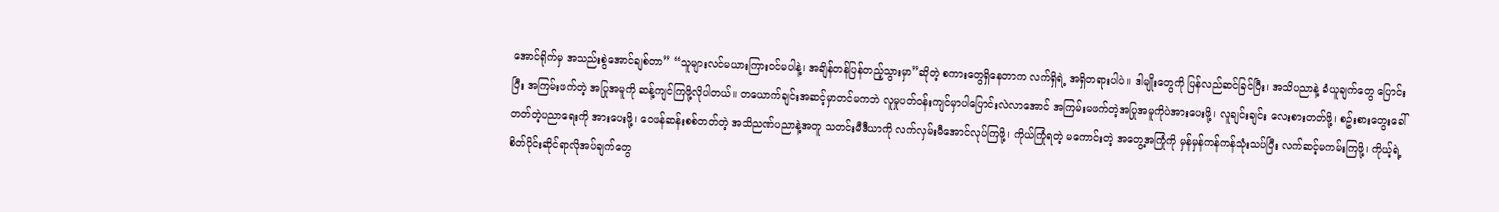အောင်ရိုက်မှ အသည်းစွဲအောင်ချစ်တာ” “သူများလင်မယားကြားဝင်မပါနဲ့၊ အချိန်တန်ပြန်တည့်သွားမှာ”ဆိုတဲ့ စကားတွေရှိနေတာက လက်ရှိရဲ့ အရှိတရားပါပဲ။ ဒါမျိုးတွေကို ပြန်လည်ဆင်ခြင်ပြီး၊ အသိပညာနဲ့ ခံယူချက်တွေ ပြောင်းပြီး အကြမ်းဖက်တဲ့ အပြုအမူကို ဆန့်ကျင်ကြဖို့လိုပါတယ်။ တယောက်ချင်းအဆင့်မှာတင်မကဘဲ လူမှုပတ်ဝန်းကျင်မှာပါပြောင်းလဲလာအောင် အကြမ်းမဖက်တဲ့အပြုအမူကိုပဲအားပေးဖို့၊ လူချင်းချင်း လေးစားတတ်ဖို့၊ စဥ်းစားတွေးခေါ်တတ်တဲ့ပညာရေးကို အားပေးဖို့၊ ဝေဖန်ဆန်းစစ်တတ်တဲ့ အသိညဏ်ပညာနဲ့အတူ သတင်းမီဒီယာကို လက်လှမ်းမီအောင်လုပ်ကြဖို့၊ ကိုယ်ကြုံရတဲ့ မကောင်းတဲ့ အတွေ့အကြုံကို မှန်မှန်ကန်ကန်သုံးသပ်ပြီး လက်ဆင့်မကမ်းကြဖို့၊ ကိုယ့်ရဲ့စိတ်ပိုင်းဆိုင်ရာလိုအပ်ချက်တွေ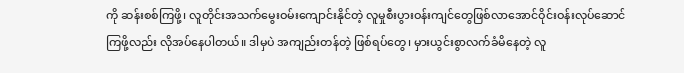ကို ဆန်းစစ်ကြဖို့၊ လူတိုင်းအသက်မွေးဝမ်းကျောင်းနိုင်တဲ့ လူမှုစီးပွားဝန်းကျင်တွေဖြစ်လာအောင်ဝိုင်းဝန်းလုပ်ဆောင်ကြဖို့လည်း လိုအပ်နေပါတယ်။ ဒါမှပဲ အကျည်းတန်တဲ့ ဖြစ်ရပ်တွေ၊ မှားယွင်းစွာလက်ခံမိနေတဲ့ လူ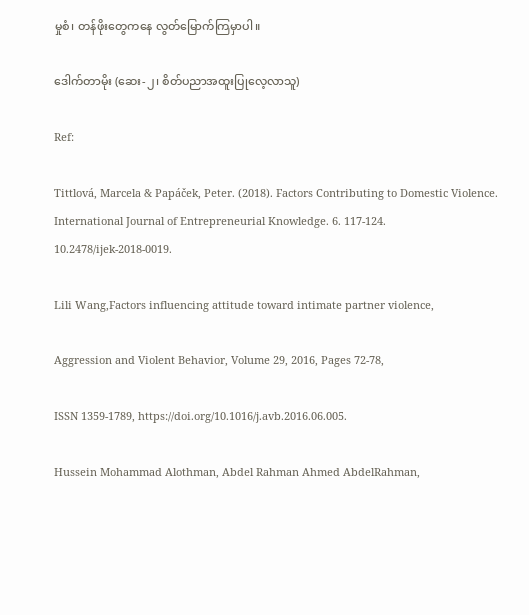မှုစံ၊ တန်ဖိုးတွေကနေ လွတ်မြောက်ကြမှာပါ။

ဒေါက်တာမိုး (ဆေး-၂၊ စိတ်ပညာအထူးပြုလေ့လာသူ)

Ref:

Tittlová, Marcela & Papáček, Peter. (2018). Factors Contributing to Domestic Violence. International Journal of Entrepreneurial Knowledge. 6. 117-124. 10.2478/ijek-2018-0019.

Lili Wang,Factors influencing attitude toward intimate partner violence,

Aggression and Violent Behavior, Volume 29, 2016, Pages 72-78,

ISSN 1359-1789, https://doi.org/10.1016/j.avb.2016.06.005.

Hussein Mohammad Alothman, Abdel Rahman Ahmed AbdelRahman,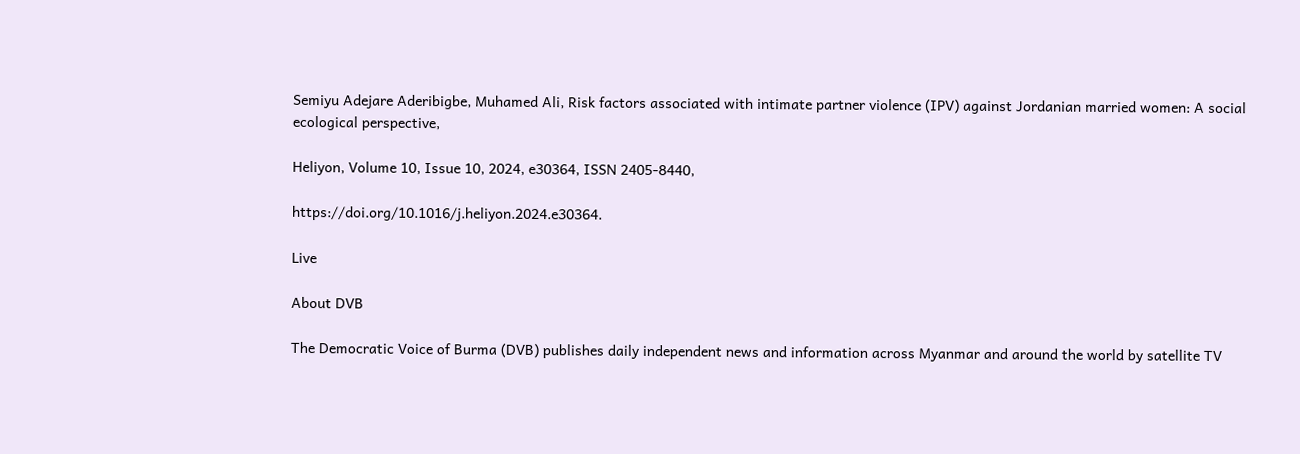Semiyu Adejare Aderibigbe, Muhamed Ali, Risk factors associated with intimate partner violence (IPV) against Jordanian married women: A social ecological perspective,

Heliyon, Volume 10, Issue 10, 2024, e30364, ISSN 2405-8440,

https://doi.org/10.1016/j.heliyon.2024.e30364.

Live

About DVB

The Democratic Voice of Burma (DVB) publishes daily independent news and information across Myanmar and around the world by satellite TV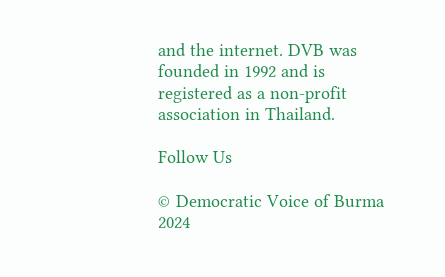and the internet. DVB was founded in 1992 and is registered as a non-profit association in Thailand.

Follow Us

© Democratic Voice of Burma 2024